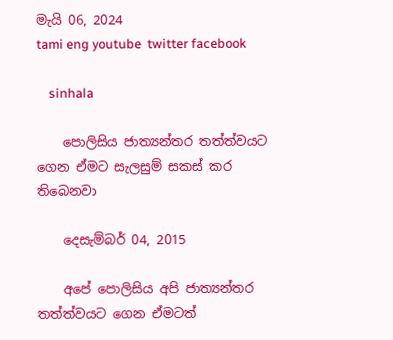මැයි 06, 2024
tami eng youtube  twitter facebook

    sinhala

    පොලිසිය ජාත්‍යන්තර තත්ත්වයට ගෙන ඒමට සැලසුම් සකස් කර තිබෙනවා

    දෙසැම්බර් 04, 2015

    අපේ පොලිසිය අපි ජාත්‍යන්තර තත්ත්වයට ගෙන ඒමටත්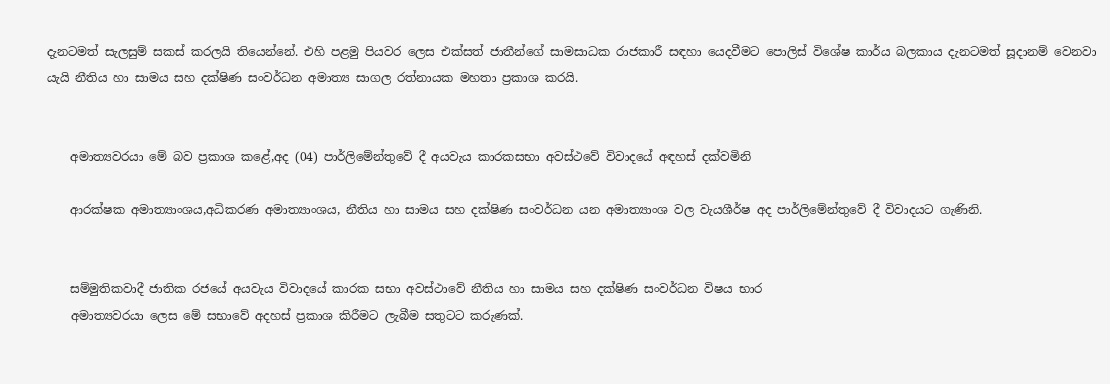දැනටමත් සැලසුම් සකස් කරලයි තියෙන්නේ. එහි පළමු පියවර ලෙස එක්සත් ජාතීන්ගේ සාමසාධක රාජකාරී සඳහා යෙදවීමට පොලිස් විශේෂ කාර්ය බලකාය දැනටමත් සූදානම් වෙනවා යැයි නීතිය හා සාමය සහ දක්ෂිණ සංවර්ධන අමාත්‍ය සාගල රත්නායක මහතා ප්‍රකාශ කරයි.


    අමාත්‍යවරයා මේ බව ප්‍රකාශ කළේ,අද (04) පාර්ලිමේන්තුවේ දී අයවැය කාරකසභා අවස්ථවේ විවාදයේ අඳහස් දක්වමිනි

    ආරක්ෂක අමාත්‍යාංශය,අධිකරණ අමාත්‍යාංශය, නීතිය හා සාමය සහ දක්ෂිණ සංවර්ධන යන අමාත්‍යාංශ වල වැයශීර්ෂ අද පාර්ලිමේන්තුවේ දී විවාදයට ගැණිනි.


    සම්මුතිකවාදී ජාතික රජයේ අයවැය විවාදයේ කාරක සභා අවස්ථාවේ නීතිය හා සාමය සහ දක්ෂිණ සංවර්ධන විෂය භාර
    අමාත්‍යවරයා ලෙස මේ සභාවේ අදහස් ප්‍රකාශ කිරීමට ලැබීම සතුටට කරුණක්.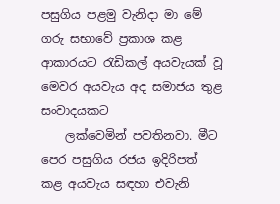පසුගිය පළමු වැනිදා මා මේ ගරු සභාවේ ප්‍රකාශ කළ ආකාරයට රැඩිකල් අයවැයක් වූ මෙවර අයවැය අද සමාජය තුළ සංවාදයකට
    ලක්වෙමින් පවතිනවා. මීට පෙර පසුගිය රජය ඉදිරිපත් කළ අයවැය සඳහා එවැනි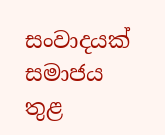සංවාදයක් සමාජය තුළ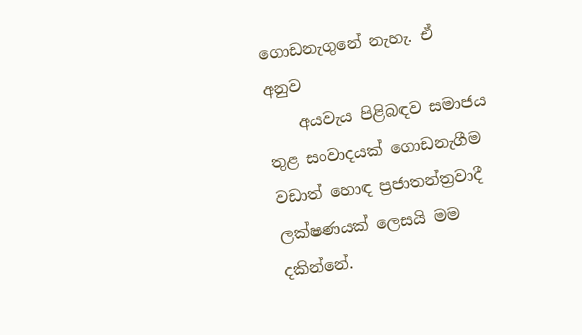ගොඩනැගුනේ නැහැ. ඒ අනුව
    අයවැය පිළිබඳව සමාජය තුළ සංවාදයක් ගොඩනැගීම වඩාත් හොඳ ප්‍රජාතන්ත්‍රවාදී ලක්ෂණයක් ලෙසයි මම දකින්නේ.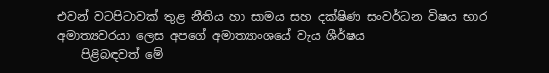එවන් වටපිටාවක් තුළ නීතිය හා සාමය සහ දක්ෂිණ සංවර්ධන විෂය භාර අමාත්‍යවරයා ලෙස අපගේ අමාත්‍යාංශයේ වැය ශීර්ෂය
    පිළිබඳවත් මේ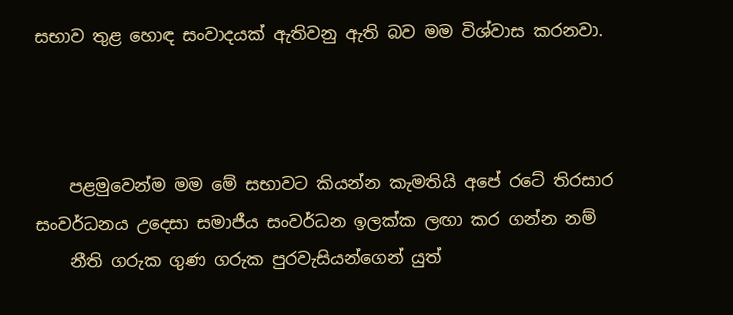සභාව තුළ හොඳ සංවාදයක් ඇතිවනු ඇති බව මම විශ්වාස කරනවා.



    පළමුවෙන්ම මම මේ සභාවට කියන්න කැමතියි අපේ රටේ තිරසාර සංවර්ධනය උදෙසා සමාජීය සංවර්ධන ඉලක්ක ලඟා කර ගන්න නම්
    නීති ගරුක ගුණ ගරුක පුරවැසියන්ගෙන් යුත්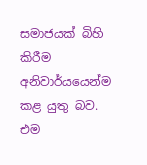සමාජයක් බිහි කිරීම අනිවාර්යයෙන්ම කළ යුතු බව. එම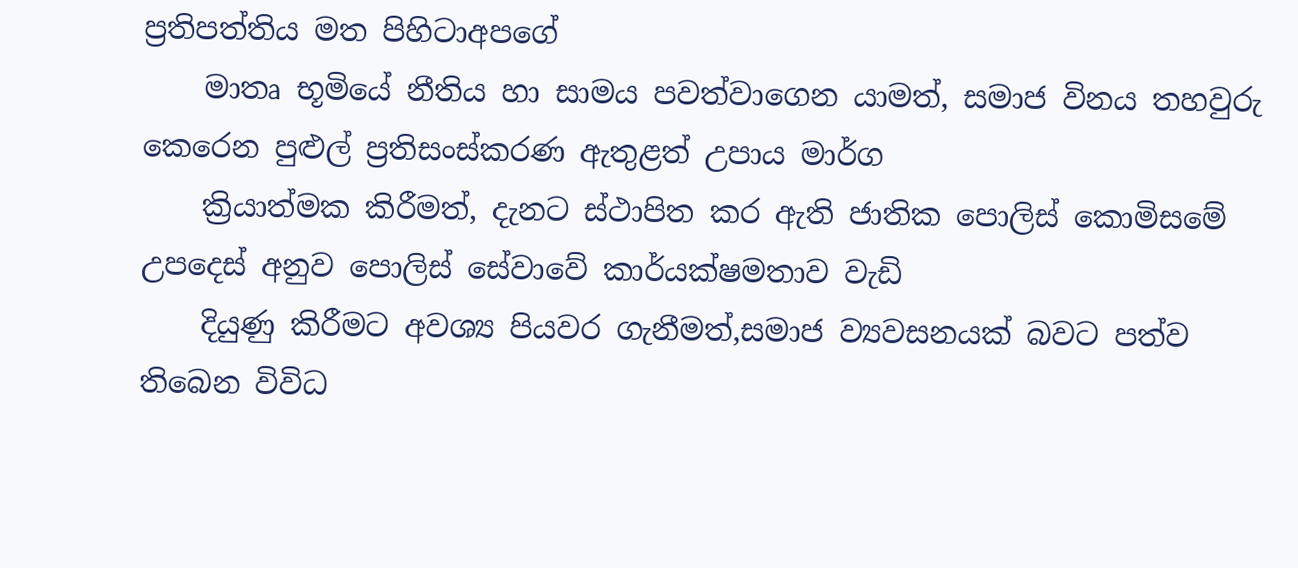ප්‍රතිපත්තිය මත පිහිටාඅපගේ
    මාතෘ භූමියේ නීතිය හා සාමය පවත්වාගෙන යාමත්, සමාජ විනය තහවුරු කෙරෙන පුළුල් ප්‍රතිසංස්කරණ ඇතුළත් උපාය මාර්ග
    ක්‍රියාත්මක කිරීමත්, දැනට ස්ථාපිත කර ඇති ජාතික පොලිස් කොමිසමේ උපදෙස් අනුව පොලිස් සේවාවේ කාර්යක්ෂමතාව වැඩි
    දියුණු කිරීමට අවශ්‍ය පියවර ගැනීමත්,සමාජ ව්‍යවසනයක් බවට පත්ව තිබෙන විවිධ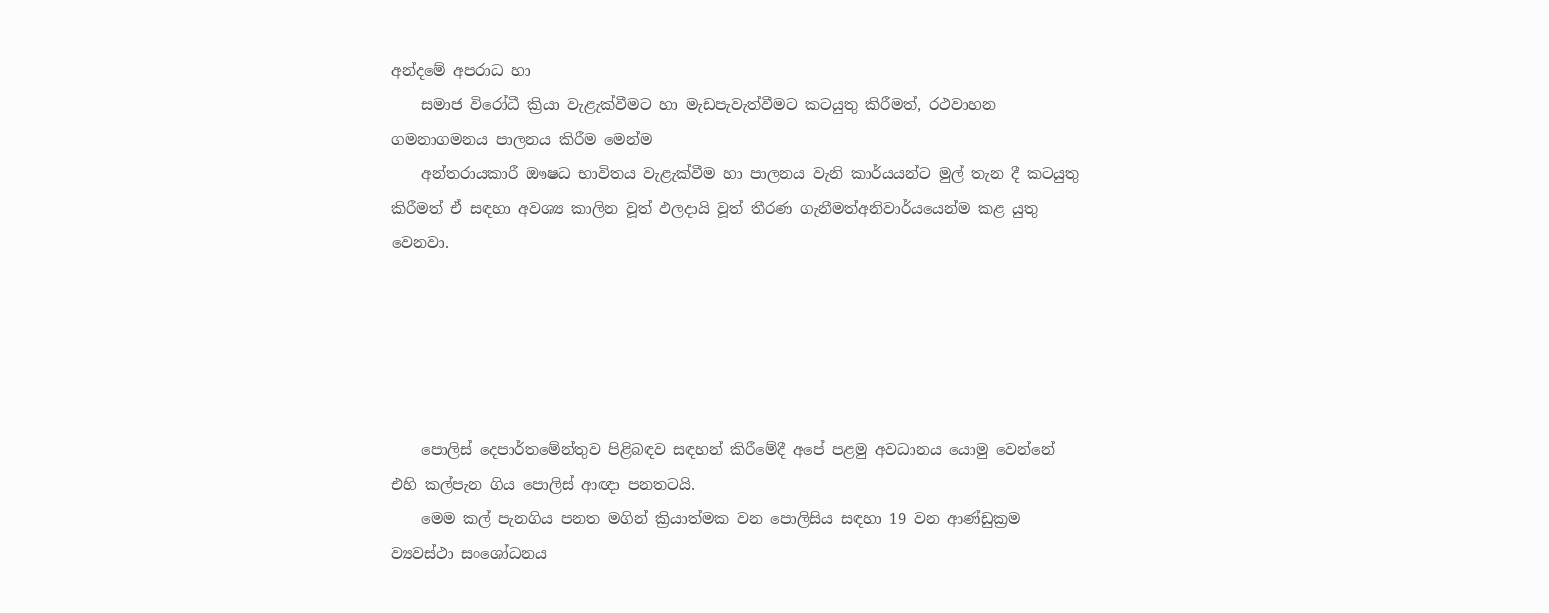අන්දමේ අපරාධ හා
    සමාජ විරෝධී ක්‍රියා වැළැක්වීමට හා මැඩපැවැත්වීමට කටයුතු කිරීමත්, රථවාහන ගමනාගමනය පාලනය කිරීම මෙන්ම
    අන්තරායකාරී ඖෂධ භාවිතය වැළැක්වීම හා පාලනය වැනි කාර්යයන්ට මුල් තැන දී කටයුතු කිරීමත් ඒ සඳහා අවශ්‍ය කාලින වූත් ඵලදායි වූත් තීරණ ගැනීමත්අනිවාර්යයෙන්ම කළ යුතු වෙනවා.





    පොලිස් දෙපාර්තමේන්තුව පිළිබඳව සඳහන් කිරීමේදී අපේ පළමු අවධානය යොමු වෙන්නේ එහි කල්පැන ගිය පොලිස් ආඥා පනතටයි.
    මෙම කල් පැනගිය පනත මගින් ක්‍රියාත්මක වන පොලිසිය සඳහා 19 වන ආණ්ඩුක්‍රම ව්‍යවස්ථා සංශෝධනය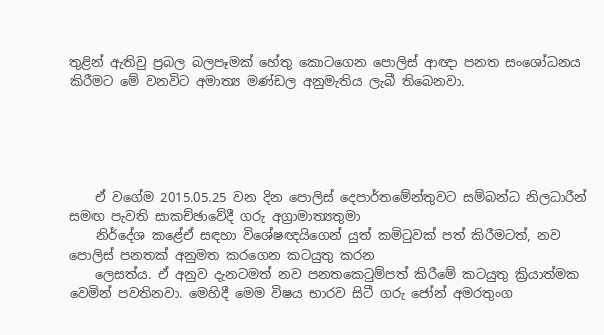තුළින් ඇතිවු ප්‍රබල බලපෑමක් හේතු කොටගෙන පොලිස් ආඥා පනත සංශෝධනය කිරීමට මේ වනවිට අමාත්‍ය මණ්ඩල අනුමැතිය ලැබී තිබෙනවා.





    ඒ වගේම 2015.05.25 වන දින පොලිස් දෙපාර්තමේන්තුවට සම්බන්ධ නිලධාරීන් සමඟ පැවති සාකච්ඡාවේදී ගරු අග්‍රාමාත්‍යතුමා
    නිර්දේශ කළේඒ සඳහා විශේෂඥයිගෙන් යුත් කමිටුවක් පත් කිරීමටත්, නව පොලිස් පනතක් අනුමත කරගෙන කටයුතු කරන
    ලෙසත්ය. ඒ අනුව දැනටමත් නව පනතකෙටුම්පත් කිරීමේ කටයුතු ක්‍රියාත්මක වෙමින් පවතිනවා. මෙහිදී මෙම විෂය භාරව සිටී ගරු ජෝන් අමරතුංග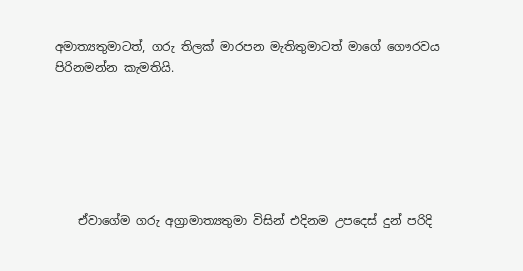අමාත්‍යතුමාටත්, ගරු තිලක් මාරපන මැතිතුමාටත් මාගේ ගෞරවය පිරිනමන්න කැමතියි.






    ඒවාගේම ගරු අග්‍රාමාත්‍යතුමා විසින් එදිනම උපදෙස් දුන් පරිදි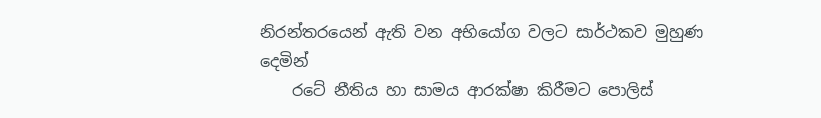නිරන්තරයෙන් ඇති වන අභියෝග වලට සාර්ථකව මුහුණ දෙමින්
    රටේ නීතිය හා සාමය ආරක්ෂා කිරීමට පොලිස්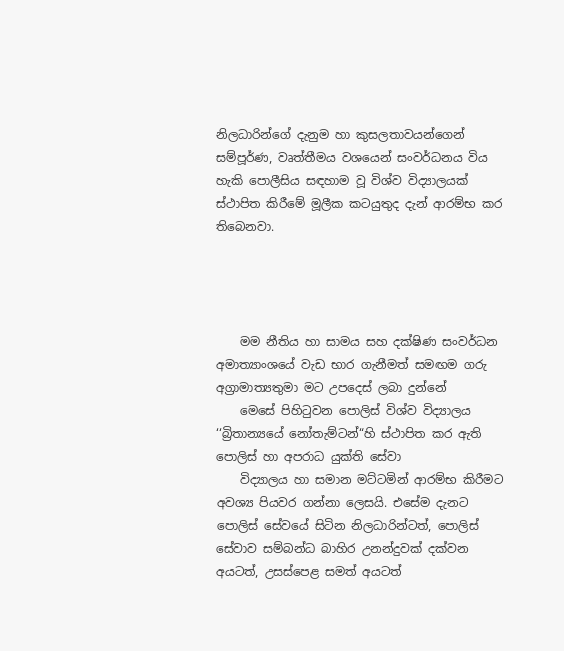නිලධාරින්ගේ දැනුම හා කුසලතාවයන්ගෙන් සම්පූර්ණ, වෘත්තීමය වශයෙන් සංවර්ධනය විය හැකි පොලීසිය සඳහාම වූ විශ්ව විද්‍යාලයක් ස්ථාපිත කිරීමේ මූලීක කටයුතුද දැන් ආරම්භ කර තිබෙනවා.




    මම නීතිය හා සාමය සහ දක්ෂිණ සංවර්ධන අමාත්‍යාංශයේ වැඩ භාර ගැනීමත් සමඟම ගරු අග්‍රාමාත්‍යතුමා මට උපදෙස් ලබා දුන්නේ
    මෙසේ පිහිටුවන පොලිස් විශ්ව විද්‍යාලය ‘‘බ්‍රිතාන්‍යයේ නෝතැම්ටන්“හි ස්ථාපිත කර ඇති පොලිස් හා අපරාධ යුක්ති සේවා
    විද්‍යාලය හා සමාන මට්ටමින් ආරම්භ කිරීමට අවශ්‍ය පියවර ගන්නා ලෙසයි. එසේම දැනට පොලිස් සේවයේ සිටින නිලධාරින්ටත්, පොලිස් සේවාව සම්බන්ධ බාහිර උනන්දුවක් දක්වන අයටත්, උසස්පෙළ සමත් අයටත්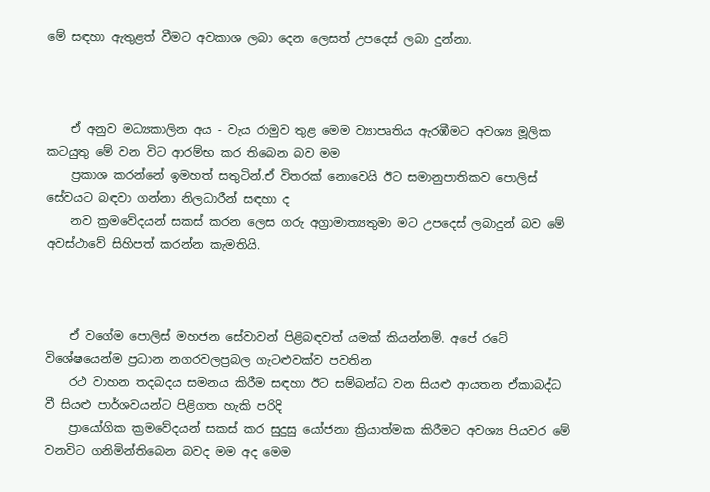මේ සඳහා ඇතුළත් වීමට අවකාශ ලබා දෙන ලෙසත් උපදෙස් ලබා දුන්නා.



    ඒ අනුව මධ්‍යකාලින අය - වැය රාමුව තුළ මෙම ව්‍යාපෘතිය ඇරඹීමට අවශ්‍ය මූලික කටයුතු මේ වන විට ආරම්භ කර තිබෙන බව මම
    ප්‍රකාශ කරන්නේ ඉමහත් සතුටින්.ඒ විතරක් නොවෙයි ඊට සමානුපාතිකව පොලිස් සේවයට බඳවා ගන්නා නිලධාරීන් සඳහා ද
    නව ක්‍රමවේදයන් සකස් කරන ලෙස ගරු අග්‍රාමාත්‍යතුමා මට උපදෙස් ලබාදුන් බව මේ අවස්ථාවේ සිහිපත් කරන්න කැමතියි.



    ඒ වගේම පොලිස් මහජන සේවාවන් පිළිබඳවත් යමක් කියන්නම්. අපේ රටේ විශේෂයෙන්ම ප්‍රධාන නගරවලප්‍රබල ගැටළුවක්ව පවතින
    රථ වාහන තදබදය සමනය කිරීම සඳහා ඊට සම්බන්ධ වන සියළු ආයතන ඒකාබද්ධ වී සියළු පාර්ශවයන්ට පිළිගත හැකි පරිදි
    ප්‍රායෝගික ක්‍රමවේදයන් සකස් කර සුදුසු යෝජනා ක්‍රියාත්මක කිරීමට අවශ්‍ය පියවර මේ වනවිට ගනිමින්තිබෙන බවද මම අද මෙම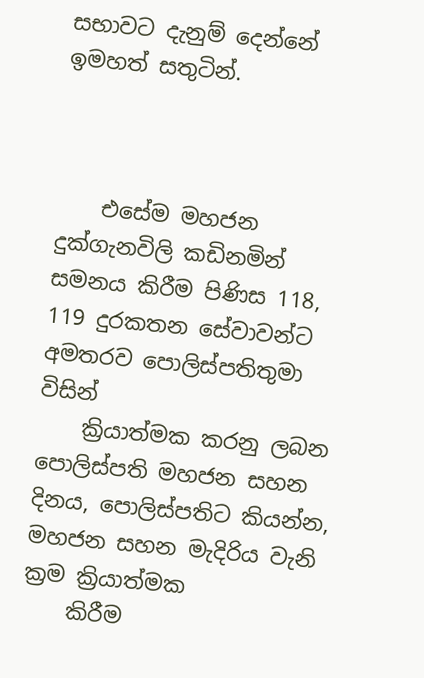සභාවට දැනුම් දෙන්නේ ඉමහත් සතුටින්.



    එසේම මහජන දුක්ගැනවිලි කඩිනමින් සමනය කිරීම පිණිස 118, 119 දුරකතන සේවාවන්ට අමතරව පොලිස්පතිතුමා විසින්
    ක්‍රියාත්මක කරනු ලබන පොලිස්පති මහජන සහන දිනය, පොලිස්පතිට කියන්න, මහජන සහන මැදිරිය වැනි ක්‍රම ක්‍රියාත්මක
    කිරීම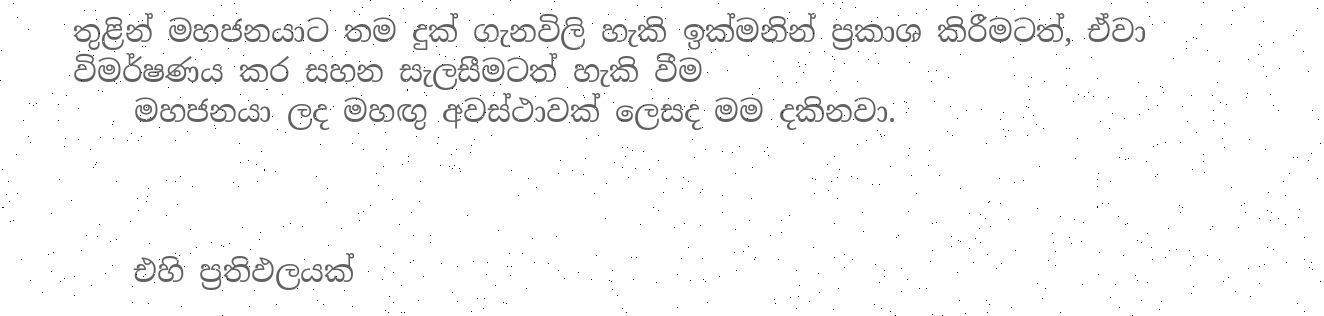තුළින් මහජනයාට තම දුක් ගැනවිලි හැකි ඉක්මනින් ප්‍රකාශ කිරීමටත්, ඒවා විමර්ෂණය කර සහන සැලසීමටත් හැකි වීම
    මහජනයා ලද මහඟු අවස්ථාවක් ලෙසද මම දකිනවා.



    එහි ප්‍රතිඵලයක්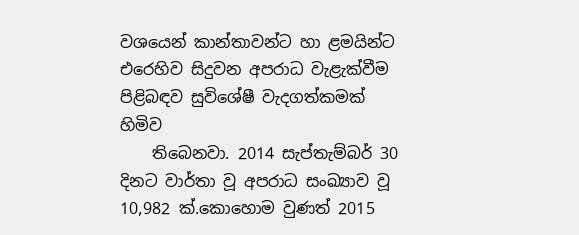වශයෙන් කාන්තාවන්ට හා ළමයින්ට එරෙහිව සිදුවන අපරාධ වැළැක්වීම පිළිබඳව සුවිශේෂී වැදගත්කමක් හිමිව
    තිබෙනවා. 2014 සැප්තැම්බර් 30 දිනට වාර්තා වූ අපරාධ සංඛ්‍යාව වූ 10,982 ක්.කොහොම වුණත් 2015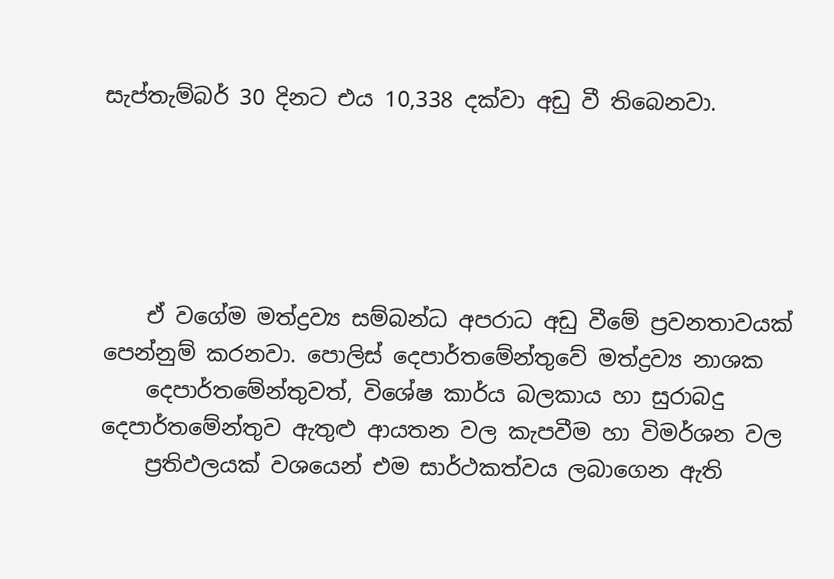සැප්තැම්බර් 30 දිනට එය 10,338 දක්වා අඩු වී තිබෙනවා.





    ඒ වගේම මත්ද්‍රව්‍ය සම්බන්ධ අපරාධ අඩු වීමේ ප්‍රවනතාවයක් පෙන්නුම් කරනවා. පොලිස් දෙපාර්තමේන්තුවේ මත්ද්‍රව්‍ය නාශක
    දෙපාර්තමේන්තුවත්, විශේෂ කාර්ය බලකාය හා සුරාබදු දෙපාර්තමේන්තුව ඇතුළු ආයතන වල කැපවීම හා විමර්ශන වල
    ප්‍රතිඵලයක් වශයෙන් එම සාර්ථකත්වය ලබාගෙන ඇති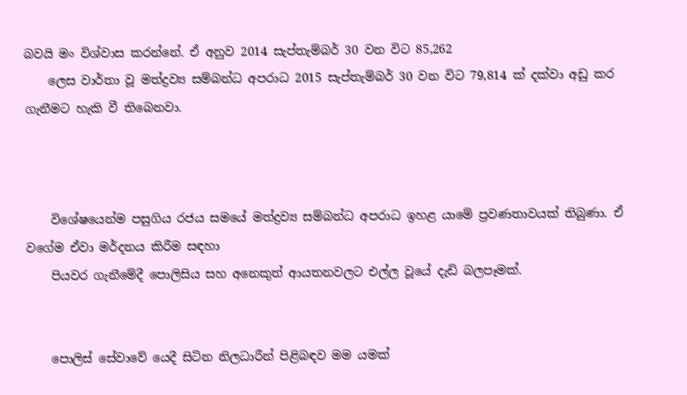බවයි මං විශ්වාස කරන්නේ. ඒ අනුව 2014 සැප්තැම්බර් 30 වන විට 85,262
    ලෙස වාර්තා වූ මත්ද්‍රව්‍ය සම්බන්ධ අපරාධ 2015 සැප්තැම්බර් 30 වන විට 79,814 ක් දක්වා අඩු කර ගැනීමට හැකි වී තිබෙනවා.



    විශේෂයෙන්ම පසුගිය රජය සමයේ මත්ද්‍රව්‍ය සම්බන්ධ අපරාධ ඉහළ යාමේ ප්‍රවණතාවයක් තිබුණා. ඒ වගේම ඒවා මර්දනය කිරීම සඳහා
    පියවර ගැනීමේදී පොලිසිය සහ අනෙකුත් ආයතනවලට එල්ල වූයේ දැඩි බලපෑමක්.


    පොලිස් සේවාවේ යෙදී සිටින නිලධාරීන් පිළිබඳව මම යමක්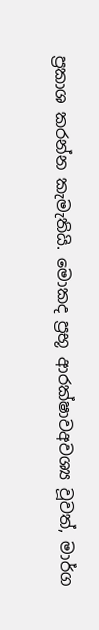ප්‍රකාශ කරන්න කැමැතියි. මොකද ප්‍රභූ ආරක්ෂාවඅවශ්‍ය වූවත්, මාර්ග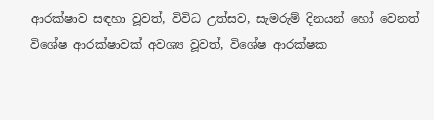ආරක්ෂාව සඳහා වූවත්, විවිධ උත්සව, සැමරුම් දිනයන් හෝ වෙනත් විශේෂ ආරක්ෂාවක් අවශ්‍ය වූවත්, විශේෂ ආරක්ෂක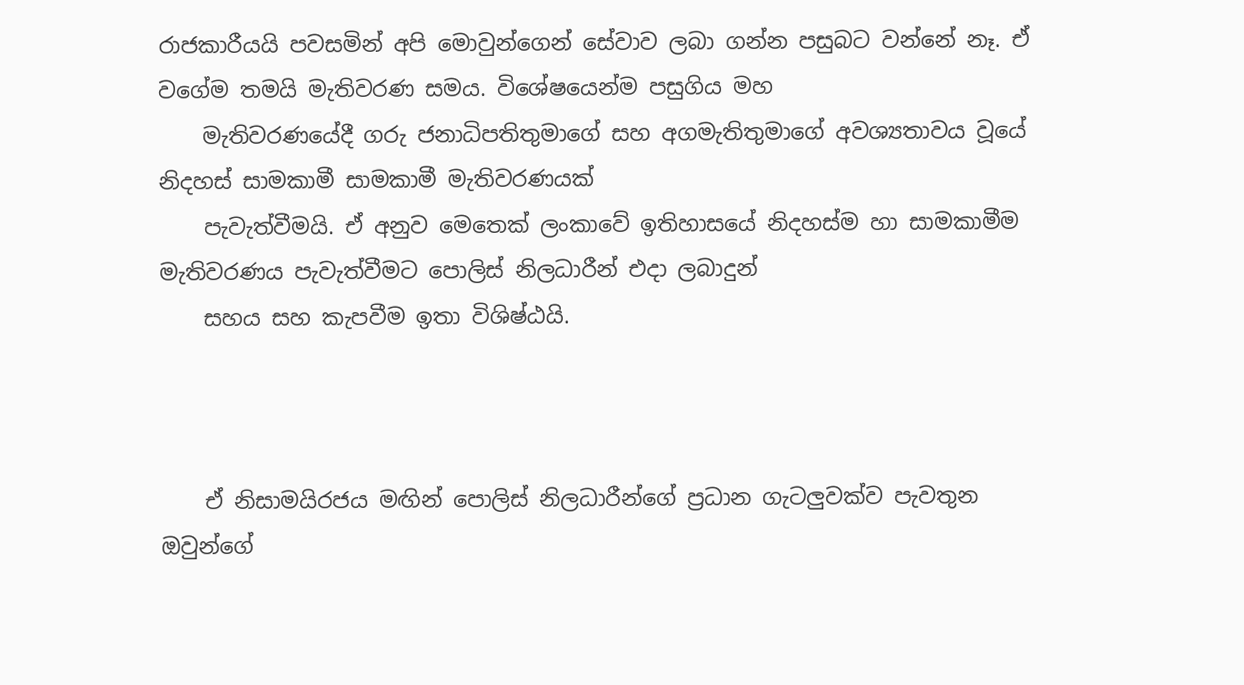රාජකාරීයයි පවසමින් අපි මොවුන්ගෙන් සේවාව ලබා ගන්න පසුබට වන්නේ නෑ. ඒ වගේම තමයි මැතිවරණ සමය. විශේෂයෙන්ම පසුගිය මහ
    මැතිවරණයේදී ගරු ජනාධිපතිතුමාගේ සහ අගමැතිතුමාගේ අවශ්‍යතාවය වූයේ නිදහස් සාමකාමී සාමකාමී මැතිවරණයක්
    පැවැත්වීමයි. ඒ අනුව මෙතෙක් ලංකාවේ ඉතිහාසයේ නිදහස්ම හා සාමකාමීම මැතිවරණය පැවැත්වීමට පොලිස් නිලධාරීන් එදා ලබාදුන්
    සහය සහ කැපවීම ඉතා විශිෂ්ඨයි.



    ඒ නිසාමයිරජය මඟින් පොලිස් නිලධාරීන්ගේ ප්‍රධාන ගැටලුවක්ව පැවතුන ඔවුන්ගේ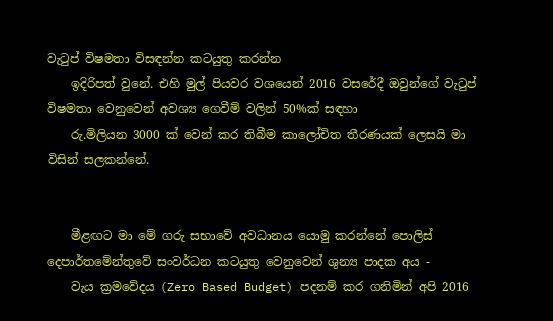වැටුප් විෂමතා විසඳන්න කටයුතු කරන්න
    ඉදිරිපත් වුනේ. එහි මුල් පියවර වශයෙන් 2016 වසරේදී ඔවුන්ගේ වැටුප් විෂමතා වෙනුවෙන් අවශ්‍ය ගෙවීම් වලින් 50%ක් සඳහා
    රු.මිලියන 3000 ක් වෙන් කර තිබීම කාලෝචිත තීරණයක් ලෙසයි මා විසින් සලකන්නේ.


    මීළඟට මා මේ ගරු සභාවේ අවධානය යොමු කරන්නේ පොලිස් දෙපාර්තමේන්තුවේ සංවර්ධන කටයුතු වෙනුවෙන් ශුන්‍ය පාදක අය -
    වැය ක්‍රමවේදය (Zero Based Budget) පදනම් කර ගනිමින් අපි 2016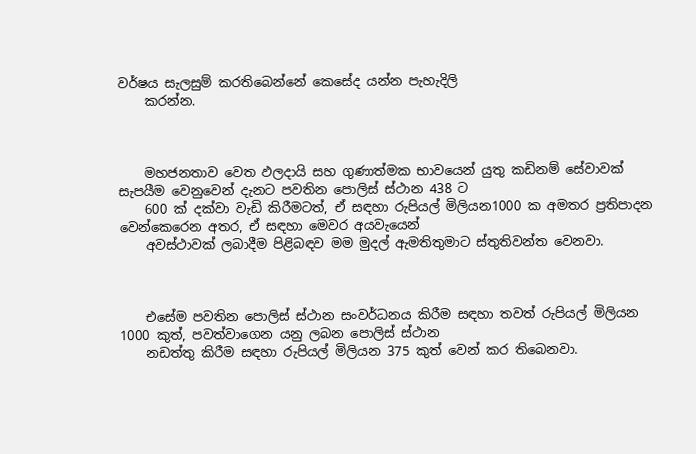වර්ෂය සැලසුම් කරතිබෙන්නේ කෙසේද යන්න පැහැදිලි
    කරන්න.



    මහජනතාව වෙත ඵලදායි සහ ගුණාත්මක භාවයෙන් යුතු කඩිනම් සේවාවක් සැපයීම වෙනුවෙන් දැනට පවතින පොලිස් ස්ථාන 438 ට
    600 ක් දක්වා වැඩි කිරීමටත්, ඒ සඳහා රුපියල් මිලියන1000 ක අමතර ප්‍රතිපාදන වෙන්කෙරෙන අතර, ඒ සඳහා මෙවර අයවැයෙන්
    අවස්ථාවක් ලබාදීම පිළිබඳව මම මුදල් ඇමතිතුමාට ස්තුතිවන්ත වෙනවා.



    එසේම පවතින පොලිස් ස්ථාන සංවර්ධනය කිරීම සඳහා තවත් රුපියල් මිලියන 1000 කුත්, පවත්වාගෙන යනු ලබන පොලිස් ස්ථාන
    නඩත්තු කිරීම සඳහා රුපියල් මිලියන 375 කුත් වෙන් කර තිබෙනවා.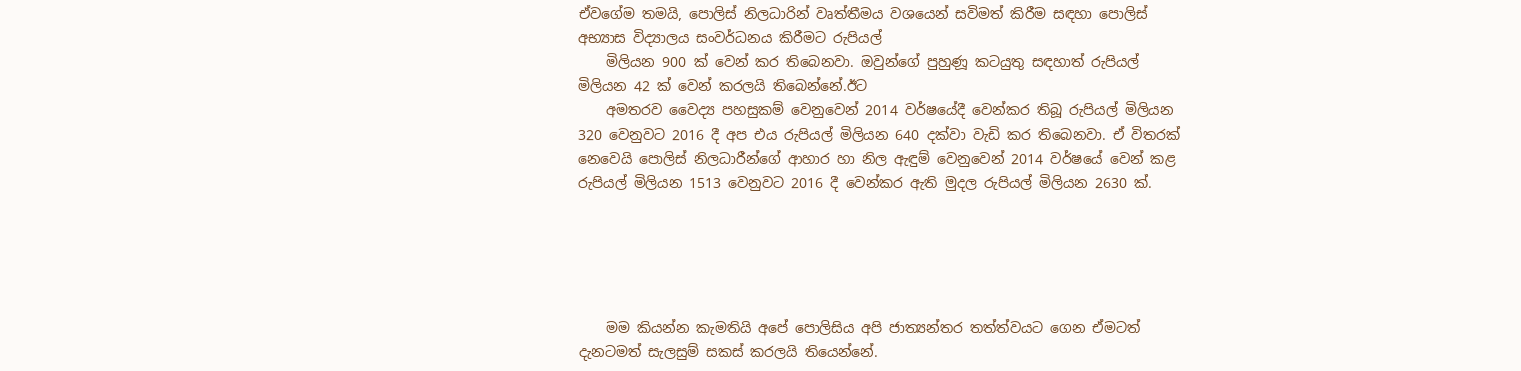ඒවගේම තමයි, පොලිස් නිලධාරින් වෘත්තීමය වශයෙන් සවිමත් කිරීම සඳහා පොලිස් අභ්‍යාස විද්‍යාලය සංවර්ධනය කිරීමට රුපියල්
    මිලියන 900 ක් වෙන් කර තිබෙනවා. ඔවුන්ගේ පුහුණූ කටයුතු සඳහාත් රුපියල් මිලියන 42 ක් වෙන් කරලයි තිබෙන්නේ.ඊට
    අමතරව වෛද්‍ය පහසුකම් වෙනුවෙන් 2014 වර්ෂයේදී වෙන්කර තිබූ රුපියල් මිලියන 320 වෙනුවට 2016 දී අප එය රුපියල් මිලියන 640 දක්වා වැඩි කර තිබෙනවා. ඒ විතරක් නෙවෙයි පොලිස් නිලධාරීන්ගේ ආහාර හා නිල ඇඳුම් වෙනුවෙන් 2014 වර්ෂයේ වෙන් කළ රුපියල් මිලියන 1513 වෙනුවට 2016 දී වෙන්කර ඇති මුදල රුපියල් මිලියන 2630 ක්.





    මම කියන්න කැමතියි අපේ පොලිසිය අපි ජාත්‍යන්තර තත්ත්වයට ගෙන ඒමටත් දැනටමත් සැලසුම් සකස් කරලයි තියෙන්නේ.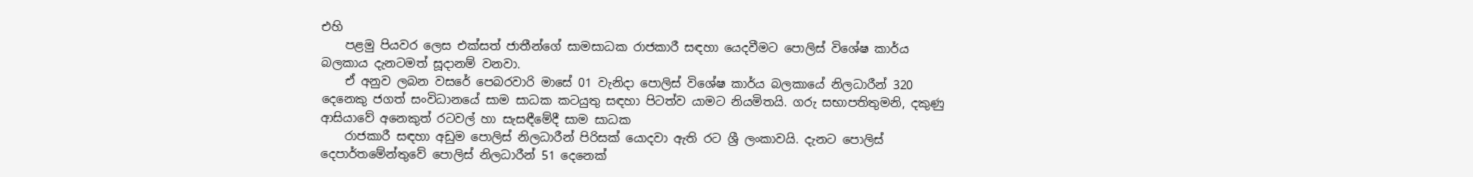එහි
    පළමු පියවර ලෙස එක්සත් ජාතීන්ගේ සාමසාධක රාජකාරී සඳහා යෙදවීමට පොලිස් විශේෂ කාර්ය බලකාය දැනටමත් සූදානම් වනවා.
    ඒ අනුව ලබන වසරේ පෙබරවාරි මාසේ 01 වැනිදා පොලිස් විශේෂ කාර්ය බලකායේ නිලධාරීන් 320 දෙනෙකු ජගත් සංවිධානයේ සාම සාධක කටයුතු සඳහා පිටත්ව යාමට නියමිතයි. ගරු සභාපතිතුමනි, දකුණු ආසියාවේ අනෙකුත් රටවල් හා සැසඳීමේදී සාම සාධක
    රාජකාරී සඳහා අඩුම පොලිස් නිලධාරීන් පිරිසක් යොදවා ඇති රට ශ්‍රී ලංකාවයි. දැනට පොලිස් දෙපාර්තමේන්තුවේ පොලිස් නිලධාරීන් 51 දෙනෙක්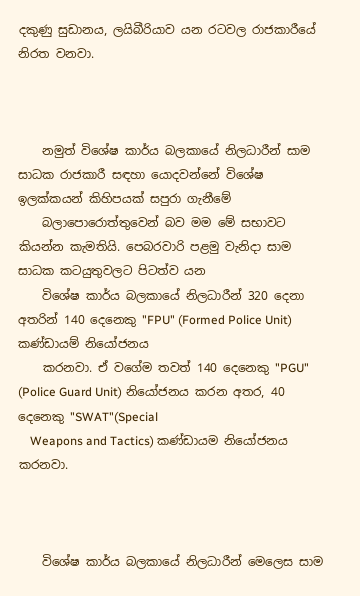දකුණු සුඩානය, ලයිබීරියාව යන රටවල රාජකාරීයේ නිරත වනවා.



    නමුත් විශේෂ කාර්ය බලකායේ නිලධාරීන් සාම සාධක රාජකාරී සඳහා යොදවන්නේ විශේෂ ඉලක්කයන් කිහිපයක් සපුරා ගැනීමේ
    බලාපොරොත්තුවෙන් බව මම මේ සභාවට කියන්න කැමතියි. පෙබරවාරි පළමු වැනිදා සාම සාධක කටයුතුවලට පිටත්ව යන
    විශේෂ කාර්ය බලකායේ නිලධාරීන් 320 දෙනා අතරින් 140 දෙනෙකු "FPU" (Formed Police Unit) කණ්ඩායම් නියෝජනය
    කරනවා. ඒ වගේම තවත් 140 දෙනෙකු "PGU" (Police Guard Unit) නියෝජනය කරන අතර, 40 දෙනෙකු "SWAT"(Special
    Weapons and Tactics) කණ්ඩායම නියෝජනය කරනවා.



    විශේෂ කාර්ය බලකායේ නිලධාරීන් මෙලෙස සාම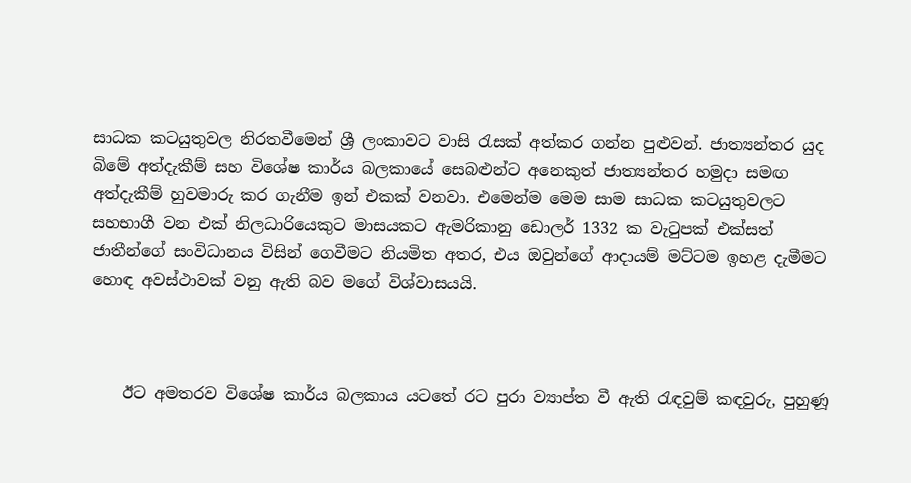සාධක කටයුතුවල නිරතවීමෙන් ශ්‍රී ලංකාවට වාසි රැසක් අත්කර ගන්න පුළුවන්. ජාත්‍යන්තර යුද බිමේ අත්දැකීම් සහ විශේෂ කාර්ය බලකායේ සෙබළුන්ට අනෙකුත් ජාත්‍යන්තර හමුදා සමඟ අත්දැකීම් හුවමාරු කර ගැනීම ඉන් එකක් වනවා. එමෙන්ම මෙම සාම සාධක කටයුතුවලට සහභාගී වන එක් නිලධාරියෙකුට මාසයකට ඇමරිකානු ඩොලර් 1332 ක වැටුපක් එක්සත් ජාතීන්ගේ සංවිධානය විසින් ගෙවීමට නියමිත අතර, එය ඔවුන්ගේ ආදායම් මට්ටම ඉහළ දැමීමට හොඳ අවස්ථාවක් වනු ඇති බව මගේ විශ්වාසයයි.



    ඊට අමතරව විශේෂ කාර්ය බලකාය යටතේ රට පුරා ව්‍යාප්ත වී ඇති රැඳවුම් කඳවුරු, පුහුණූ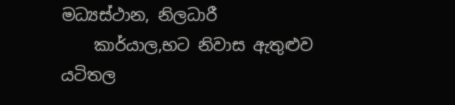මධ්‍යස්ථාන, නිලධාරී
    කාර්යාල,භට නිවාස ඇතුළුව යටිතල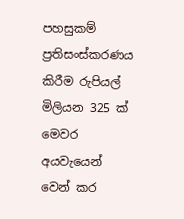පහසුකම් ප්‍රතිසංස්කරණය කිරීම රුපියල් මිලියන 325 ක් මෙවර අයවැයෙන් වෙන් කර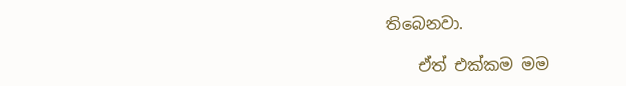තිබෙනවා.

    ඒත් එක්කම මම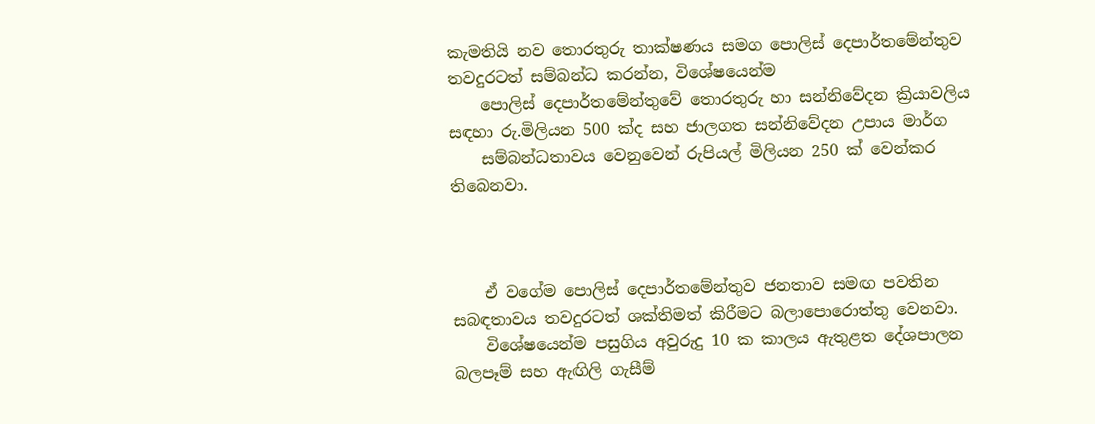කැමතියි නව තොරතුරු තාක්ෂණය සමග පොලිස් දෙපාර්තමේන්තුව තවදුරටත් සම්බන්ධ කරන්න, විශේෂයෙන්ම
    පොලිස් දෙපාර්තමේන්තුවේ තොරතුරු හා සන්නිවේදන ක්‍රියාවලිය සඳහා රු.මිලියන 500 ක්ද සහ ජාලගත සන්නිවේදන උපාය මාර්ග
    සම්බන්ධතාවය වෙනුවෙන් රුපියල් මිලියන 250 ක් වෙන්කර තිබෙනවා.



    ඒ වගේම පොලිස් දෙපාර්තමේන්තුව ජනතාව සමඟ පවතින සබඳතාවය තවදුරටත් ශක්තිමත් කිරීමට බලාපොරොත්තු වෙනවා.
    විශේෂයෙන්ම පසුගිය අවුරුදු 10 ක කාලය ඇතුළත දේශපාලන බලපෑම් සහ ඇඟිලි ගැසීම්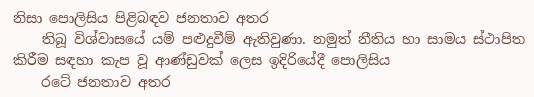නිසා පොලිසිය පිළිබඳව ජනතාව අතර
    තිබූ විශ්වාසයේ යම් පළුදුවීම් ඇතිවුණා. නමුත් නීතිය හා සාමය ස්ථාපිත කිරීම සඳහා කැප වූ ආණ්ඩුවක් ලෙස ඉදිරියේදී පොලිසිය
    රටේ ජනතාව අතර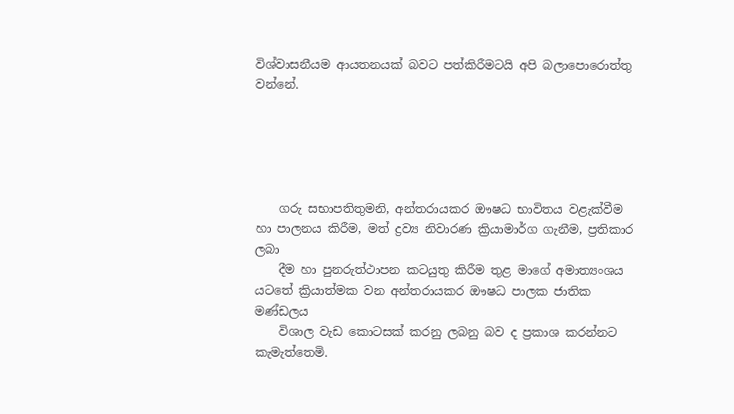විශ්වාසනීයම ආයතනයක් බවට පත්කිරීමටයි අපි බලාපොරොත්තු වන්නේ.





    ගරු සභාපතිතුමනි, අන්තරායකර ඖෂධ භාවිතය වළැක්වීම හා පාලනය කිරීම, මත් ද්‍රව්‍ය නිවාරණ ක්‍රියාමාර්ග ගැනීම, ප්‍රතිකාර ලබා
    දීම හා පුනරුත්ථාපන කටයුතු කිරීම තුළ මාගේ අමාත්‍යංශය යටතේ ක්‍රියාත්මක වන අන්තරායකර ඖෂධ පාලක ජාතික මණ්ඩලය
    විශාල වැඩ කොටසක් කරනු ලබනු බව ද ප්‍රකාශ කරන්නට කැමැත්තෙමි.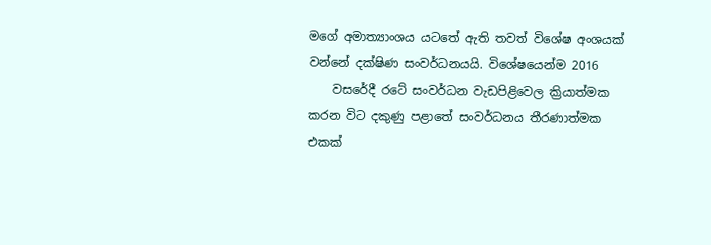මගේ අමාත්‍යාංශය යටතේ ඇති තවත් විශේෂ අංශයක් වන්නේ දක්ෂිණ සංවර්ධනයයි. විශේෂයෙන්ම 2016
    වසරේදී රටේ සංවර්ධන වැඩපිළිවෙල ක්‍රියාත්මක කරන විට දකුණු පළාතේ සංවර්ධනය තීරණාත්මක එකක්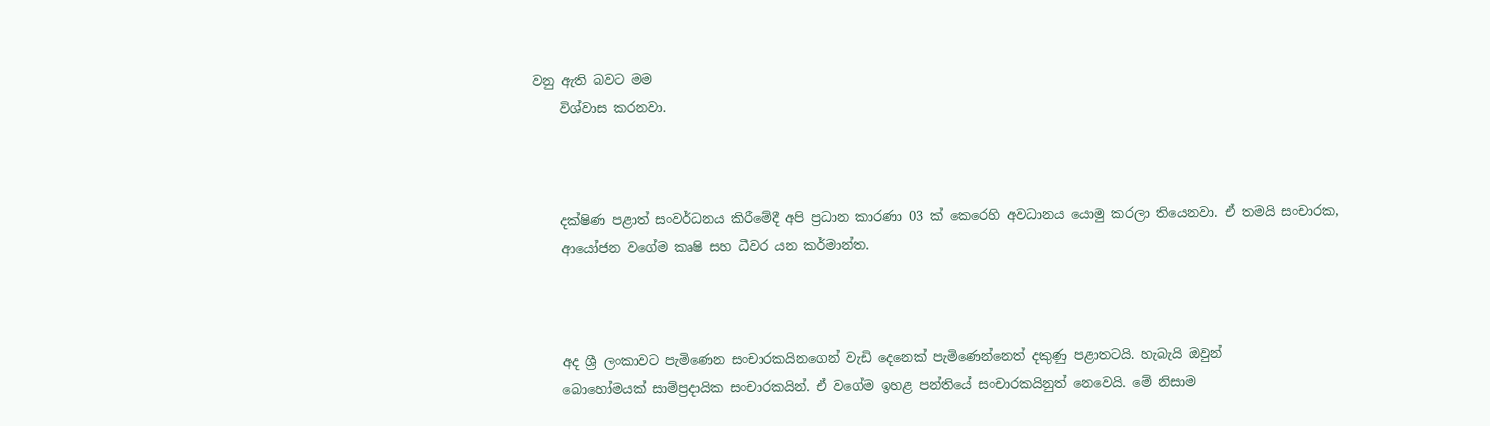වනු ඇති බවට මම
    විශ්වාස කරනවා.



    දක්ෂිණ පළාත් සංවර්ධනය කිරීමේදී අපි ප්‍රධාන කාරණා 03 ක් කෙරෙහි අවධානය යොමු කරලා තියෙනවා. ඒ තමයි සංචාරක,
    ආයෝජන වගේම කෘෂි සහ ධීවර යන කර්මාන්ත.



    අද ශ්‍රී ලංකාවට පැමිණෙන සංචාරකයිනගෙන් වැඩි දෙනෙක් පැමි‍ණෙන්නෙත් දකුණු පළාතටයි. හැබැයි ඔවුන්
    බොහෝමයක් සාම්ප්‍රදායික සංචාරකයින්. ඒ වගේම ඉහළ පන්තියේ සංචාරකයිනුත් නෙවෙයි. මේ නිසාම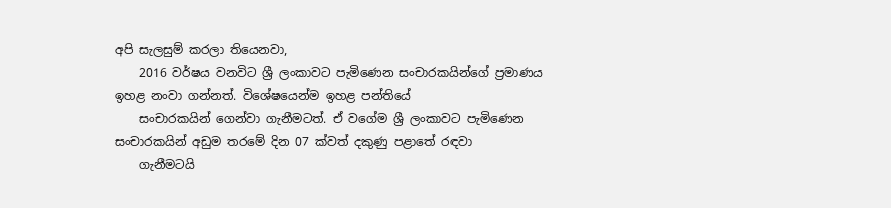අපි සැලසුම් කරලා තියෙනවා,
    2016 වර්ෂය වනවිට ශ්‍රී ලංකාවට පැමිණෙන සංචාරකයින්ගේ ප්‍රමාණය ඉහළ නංවා ගන්නත්. විශේෂයෙන්ම ඉහළ පන්තියේ
    සංචාරකයින් ගෙන්වා ගැනීමටත්. ඒ වගේම ශ්‍රී ලංකාවට පැමිණෙන සංචාරකයින් අඩුම තරමේ දින 07 ක්වත් දකුණු පළාතේ රඳවා
    ගැනීමටයි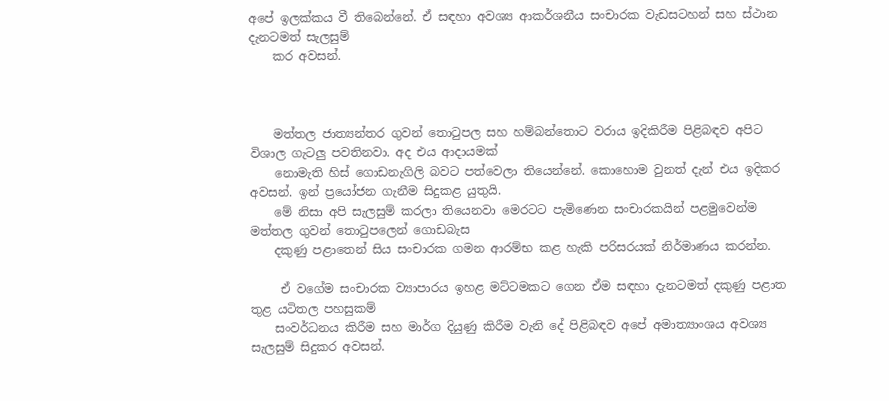අපේ ඉලක්කය වී තිබෙන්නේ. ඒ සඳහා අවශ්‍ය ආකර්ශනීය සංචාරක වැඩසටහන් සහ ස්ථාන දැනටමත් සැලසුම්
    කර අවසන්.



    මත්තල ජාත්‍යන්තර ගුවන් තොටුපල සහ හම්බන්තොට වරාය ඉදිකිරීම පිළිබඳව අපිට විශාල ගැටලු පවතිනවා. අද එය ආදායමක්
    නොමැති හිස් ගොඩනැගිලි බවට පත්වෙලා තියෙන්නේ. කොහොම වුනත් දැන් එය ඉදිකර අවසන්. ඉන් ප්‍රයෝජන ගැනීම සිදුකළ යුතුයි.
    මේ නිසා අපි සැලසුම් කරලා තියෙනවා මෙරටට පැමිණෙන සංචාරකයින් පළමුවෙන්ම මත්තල ගුවන් තොටුපලෙන් ගොඩබැස
    දකුණු පළාතෙන් සිය සංචාරක ගමන ආරම්භ කළ හැකි පරිසරයක් නිර්මාණය කරන්න.

     ඒ වගේම සංචාරක ව්‍යාපාරය ඉහළ මට්ටමකට ගෙන ඒම සඳහා දැනටමත් දකුණු පළාත තුළ යටිතල පහසුකම්
    සංවර්ධනය කිරීම සහ මාර්ග දියුණු කිරීම වැනි දේ පිළිබඳව අපේ අමාත්‍යාංශය අවශ්‍ය සැලසුම් සිදුකර අවසන්.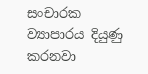සංචාරක ව්‍යාපාරය දියුණු කරනවා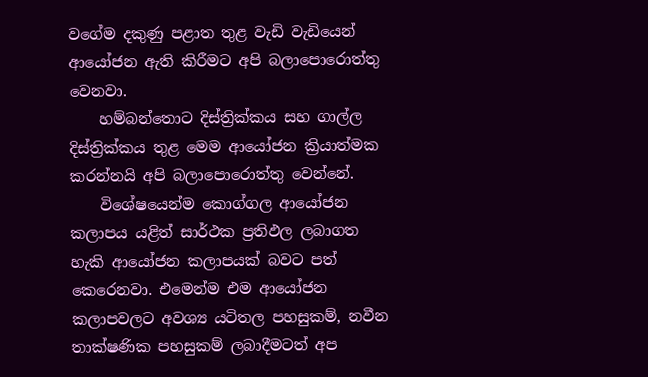වගේම දකුණු පළාත තුළ වැඩි වැඩියෙන් ආයෝජන ඇති කිරීමට අපි බලාපොරොත්තු වෙනවා.
    හම්බන්තොට දිස්ත්‍රික්කය සහ ගාල්ල දිස්ත්‍රික්කය තුළ මෙම ආයෝජන ක්‍රියාත්මක කරන්නයි අපි බලාපොරොත්තු වෙන්නේ.
    විශේෂයෙන්ම කොග්ගල ආයෝජන කලාපය යළිත් සාර්ථක ප්‍රතිඵල ලබාගත හැකි ආයෝජන කලාපයක් බවට පත් කෙරෙනවා. එමෙන්ම එම ආයෝජන කලාපවලට අවශ්‍ය යටිතල පහසුකම්, නවීන තාක්ෂණික පහසුකම් ලබාදීමටත් අප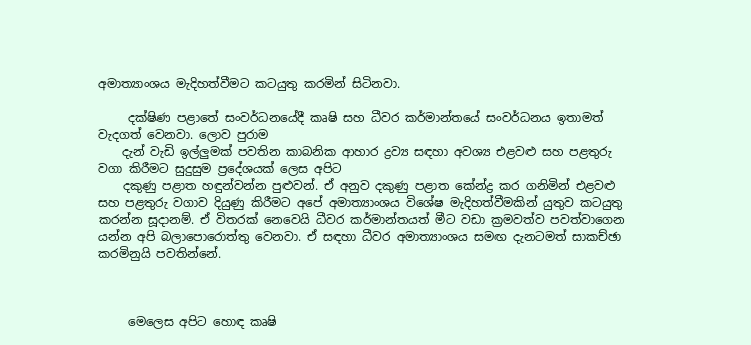අමාත්‍යාංශය මැදිහත්වීමට කටයුතු කරමින් සිටිනවා.

     දක්ෂිණ පළාතේ සංවර්ධනයේදී කෘෂි සහ ධීවර කර්මාන්තයේ සංවර්ධනය ඉතාමත් වැදගත් වෙනවා. ලොව පුරාම
    දැන් වැඩි ඉල්ලුමක් පවතින කාබනික ආහාර ද්‍රව්‍ය සඳහා අවශ්‍ය එළවළු සහ පළතුරු වගා කිරීමට සුදුසුම ප්‍රදේශයක් ලෙස අපිට
    දකුණු පළාත හඳුන්වන්න පුළුවන්. ඒ අනුව දකුණු පළාත කේන්ද්‍ර කර ගනිමින් එළවළු සහ පළතුරු වගාව දියුණු කිරීමට අපේ අමාත්‍යාංශය විශේෂ මැදිහත්වීමකින් යුතුව කටයුතු කරන්න සූදානම්. ඒ විතරක් නෙවෙයි ධීවර කර්මාන්තයත් මීට වඩා ක්‍රමවත්ව පවත්වාගෙන යන්න අපි බලාපොරොත්තු වෙනවා. ඒ සඳහා ධීවර අමාත්‍යාංශය සමඟ දැනටමත් සාකච්ඡා කරමිනුයි පවතින්නේ.



     මෙලෙස අපිට හොඳ කෘෂි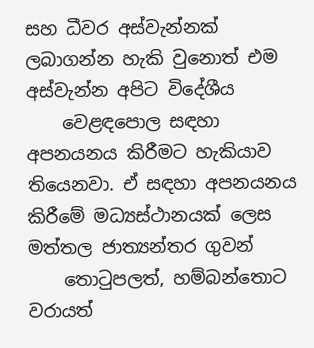සහ ධීවර අස්වැන්නක් ලබාගන්න හැකි වුනොත් එම අස්වැන්න අපිට විදේශීය
    වෙළඳපොල සඳහා අපනයනය කිරීමට හැකියාව තියෙනවා. ඒ සඳහා අපනයනය කිරීමේ මධ්‍යස්ථානයක් ලෙස මත්තල ජාත්‍යන්තර ගුවන්
    තොටුපලත්, හම්බන්තොට වරායත්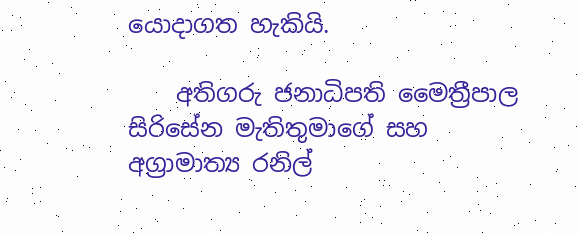යොදාගත හැකියි.

    අතිගරු ජනාධිපති මෛත්‍රීපාල සිරිසේන මැතිතුමාගේ සහ අග්‍රාමාත්‍ය රනිල්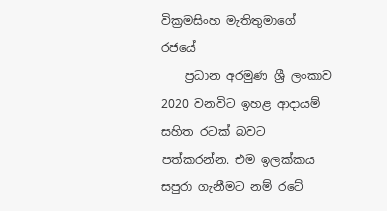වික්‍රමසිංහ මැතිතුමාගේ රජයේ
    ප්‍රධාන අරමුණ ශ්‍රී ලංකාව 2020 වනවිට ඉහළ ආදායම් සහිත රටක් බවට පත්කරන්න. එම ඉලක්කය සපුරා ගැනීමට නම් රටේ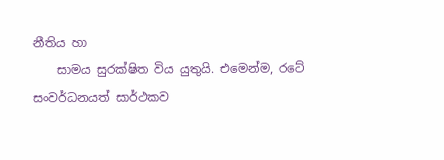නීතිය හා
    සාමය සුරක්ෂිත විය යුතුයි. එමෙන්ම, රටේ සංවර්ධනයත් සාර්ථකව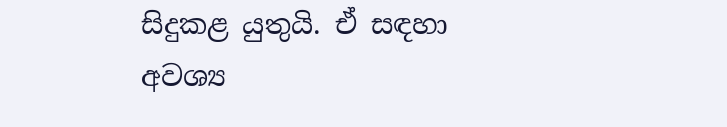සිදුකළ යුතුයි. ඒ සඳහා අවශ්‍ය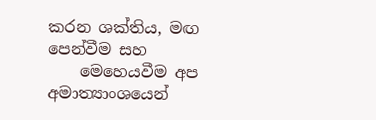කරන ශක්තිය, මඟ පෙන්වීම සහ
    මෙහෙයවීම අප අමාත්‍යාංශයෙන්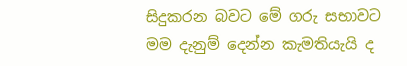සිදුකරන බවට මේ ගරු සභාවට මම දැනුම් දෙන්න කැමතියැයි ද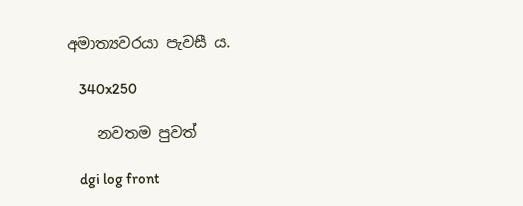අමාත්‍යවරයා පැවසී ය.

    340x250

    නවතම පුවත්

    dgi log front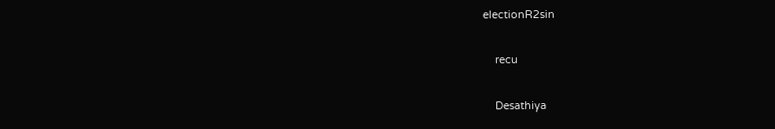electionR2sin

    recu

    Desathiya